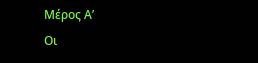Μέρος Α’
Οι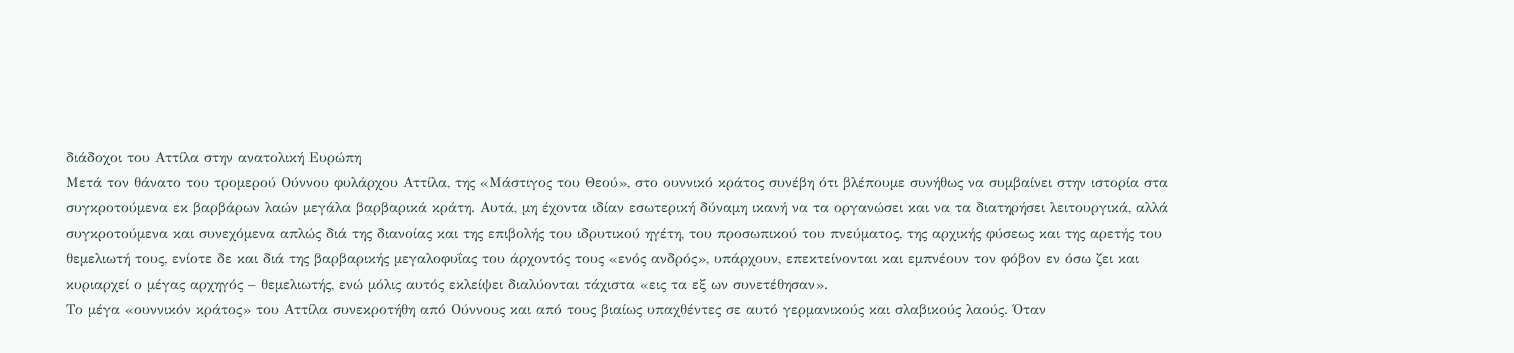διάδοχοι του Αττίλα στην ανατολική Ευρώπη
Μετά τον θάνατο του τρομερού Ούννου φυλάρχου Αττίλα, της «Μάστιγος του Θεού», στο ουννικό κράτος συνέβη ότι βλέπουμε συνήθως να συμβαίνει στην ιστορία στα συγκροτούμενα εκ βαρβάρων λαών μεγάλα βαρβαρικά κράτη. Αυτά, μη έχοντα ιδίαν εσωτερική δύναμη ικανή να τα οργανώσει και να τα διατηρήσει λειτουργικά, αλλά συγκροτούμενα και συνεχόμενα απλώς διά της διανοίας και της επιβολής του ιδρυτικού ηγέτη, του προσωπικού του πνεύματος, της αρχικής φύσεως και της αρετής του θεμελιωτή τους, ενίοτε δε και διά της βαρβαρικής μεγαλοφυΐας του άρχοντός τους «ενός ανδρός», υπάρχουν, επεκτείνονται και εμπνέουν τον φόβον εν όσω ζει και κυριαρχεί ο μέγας αρχηγός – θεμελιωτής, ενώ μόλις αυτός εκλείψει διαλύονται τάχιστα «εις τα εξ ων συνετέθησαν».
Το μέγα «ουννικόν κράτος» του Αττίλα συνεκροτήθη από Ούννους και από τους βιαίως υπαχθέντες σε αυτό γερμανικούς και σλαβικούς λαούς. Όταν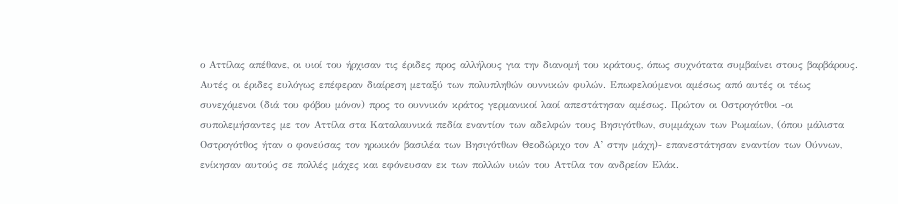ο Αττίλας απέθανε, οι υιοί του ήρχισαν τις έριδες προς αλλήλους για την διανομή του κράτους, όπως συχνότατα συμβαίνει στους βαρβάρους. Αυτές οι έριδες ευλόγως επέφεραν διαίρεση μεταξύ των πολυπληθών ουννικών φυλών. Επωφελούμενοι αμέσως από αυτές οι τέως συνεχόμενοι (διά του φόβου μόνον) προς το ουννικόν κράτος γερμανικοί λαοί απεστάτησαν αμέσως. Πρώτον οι Οστρογότθοι -οι συπολεμήσαντες με τον Αττίλα στα Καταλαυνικά πεδία εναντίον των αδελφών τους Βησιγότθων, συμμάχων των Ρωμαίων, (όπου μάλιστα Οστρογότθος ήταν ο φονεύσας τον ηρωικόν βασιλέα των Βησιγότθων Θεοδώριχο τον Α’ στην μάχη)- επανεστάτησαν εναντίον των Ούννων, ενίκησαν αυτούς σε πολλές μάχες και εφόνευσαν εκ των πολλών υιών του Αττίλα τον ανδρείον Ελάκ.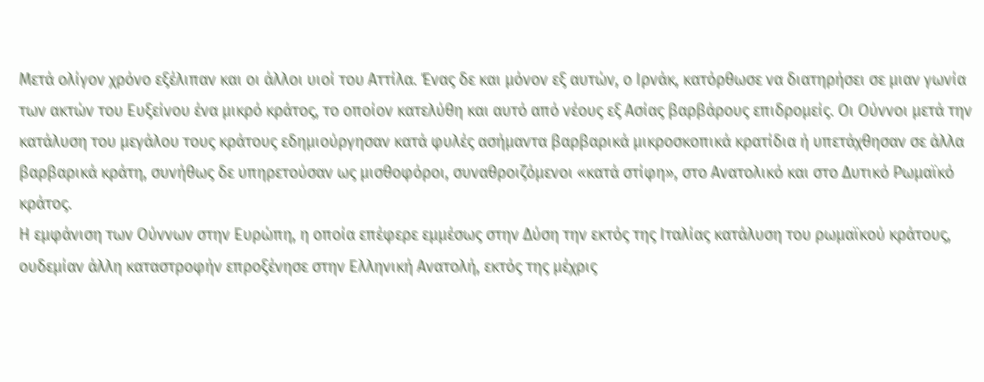Μετά ολίγον χρόνο εξέλιπαν και οι άλλοι υιοί του Αττίλα. Ένας δε και μόνον εξ αυτών, ο Ιρνάκ, κατόρθωσε να διατηρήσει σε μιαν γωνία των ακτών του Ευξείνου ένα μικρό κράτος, το οποίον κατελύθη και αυτό από νέους εξ Ασίας βαρβάρους επιδρομείς. Οι Ούννοι μετά την κατάλυση του μεγάλου τους κράτους εδημιούργησαν κατά φυλές ασήμαντα βαρβαρικά μικροσκοπικά κρατίδια ή υπετάχθησαν σε άλλα βαρβαρικά κράτη, συνήθως δε υπηρετούσαν ως μισθοφόροι, συναθροιζόμενοι «κατά στίφη», στο Ανατολικό και στο Δυτικό Ρωμαϊκό κράτος.
Η εμφάνιση των Ούννων στην Ευρώπη, η οποία επέφερε εμμέσως στην Δύση την εκτός της Ιταλίας κατάλυση του ρωμαϊκού κράτους, ουδεμίαν άλλη καταστροφήν επροξένησε στην Ελληνική Ανατολή, εκτός της μέχρις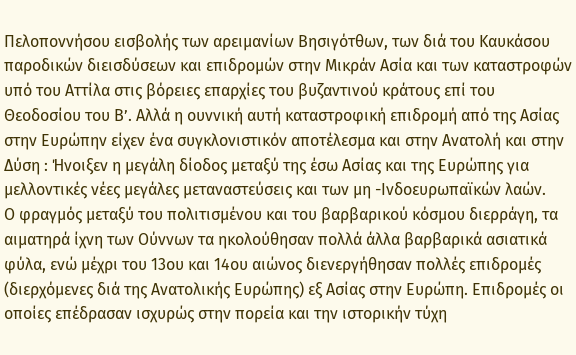Πελοποννήσου εισβολής των αρειμανίων Βησιγότθων, των διά του Καυκάσου παροδικών διεισδύσεων και επιδρομών στην Μικράν Ασία και των καταστροφών υπό του Αττίλα στις βόρειες επαρχίες του βυζαντινού κράτους επί του Θεοδοσίου του Β’. Αλλά η ουννική αυτή καταστροφική επιδρομή από της Ασίας στην Ευρώπην είχεν ένα συγκλονιστικόν αποτέλεσμα και στην Ανατολή και στην Δύση : Ήνοιξεν η μεγάλη δίοδος μεταξύ της έσω Ασίας και της Ευρώπης για μελλοντικές νέες μεγάλες μεταναστεύσεις και των μη -Ινδοευρωπαϊκών λαών.
Ο φραγμός μεταξύ του πολιτισμένου και του βαρβαρικού κόσμου διερράγη, τα αιματηρά ίχνη των Ούννων τα ηκολούθησαν πολλά άλλα βαρβαρικά ασιατικά φύλα, ενώ μέχρι του 13ου και 14ου αιώνος διενεργήθησαν πολλές επιδρομές (διερχόμενες διά της Ανατολικής Ευρώπης) εξ Ασίας στην Ευρώπη. Επιδρομές οι οποίες επέδρασαν ισχυρώς στην πορεία και την ιστορικήν τύχη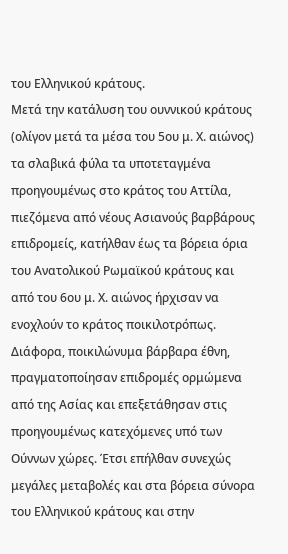του Ελληνικού κράτους.
Μετά την κατάλυση του ουννικού κράτους (ολίγον μετά τα μέσα του 5ου μ. Χ. αιώνος) τα σλαβικά φύλα τα υποτεταγμένα προηγουμένως στο κράτος του Αττίλα, πιεζόμενα από νέους Ασιανούς βαρβάρους επιδρομείς, κατήλθαν έως τα βόρεια όρια του Ανατολικού Ρωμαϊκού κράτους και από του 6ου μ. Χ. αιώνος ήρχισαν να ενοχλούν το κράτος ποικιλοτρόπως. Διάφορα, ποικιλώνυμα βάρβαρα έθνη, πραγματοποίησαν επιδρομές ορμώμενα από της Ασίας και επεξετάθησαν στις προηγουμένως κατεχόμενες υπό των Ούννων χώρες. Έτσι επήλθαν συνεχώς μεγάλες μεταβολές και στα βόρεια σύνορα του Ελληνικού κράτους και στην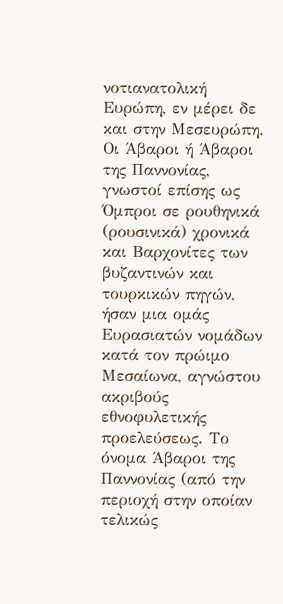νοτιανατολική Ευρώπη, εν μέρει δε και στην Μεσευρώπη.
Οι Άβαροι ή Άβαροι της Παννονίας, γνωστοί επίσης ως Όμπροι σε ρουθηνικά (ρουσινικά) χρονικά και Βαρχονίτες των βυζαντινών και τουρκικών πηγών, ήσαν μια ομάς Ευρασιατών νομάδων κατά τον πρώιμο Μεσαίωνα, αγνώστου ακριβούς εθνοφυλετικής προελεύσεως. Το όνομα Άβαροι της Παννονίας (από την περιοχή στην οποίαν τελικώς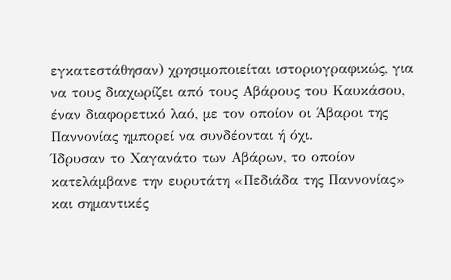εγκατεστάθησαν) χρησιμοποιείται ιστοριογραφικώς, για να τους διαχωρίζει από τους Αβάρους του Καυκάσου, έναν διαφορετικό λαό, με τον οποίον οι Άβαροι της Παννονίας ημπορεί να συνδέονται ή όχι.
Ίδρυσαν το Χαγανάτο των Αβάρων, το οποίον κατελάμβανε την ευρυτάτη «Πεδιάδα της Παννονίας» και σημαντικές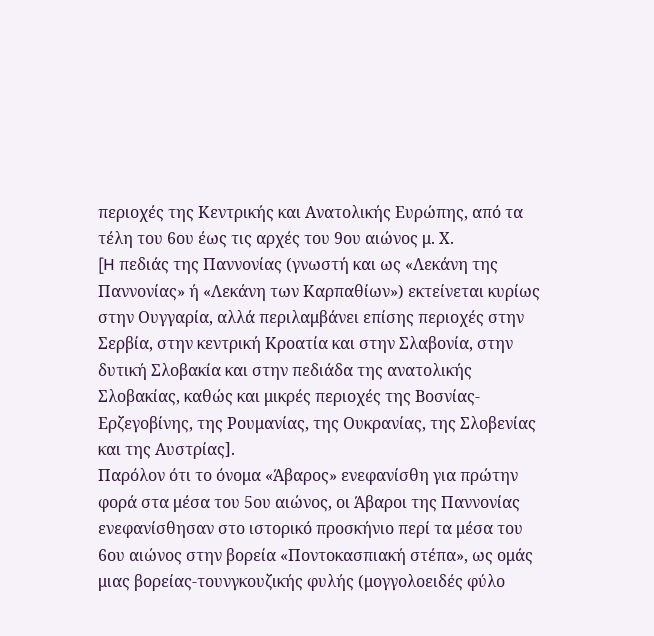περιοχές της Κεντρικής και Ανατολικής Ευρώπης, από τα τέλη του 6ου έως τις αρχές του 9ου αιώνος μ. Χ.
[H πεδιάς της Παννονίας (γνωστή και ως «Λεκάνη της Παννονίας» ή «Λεκάνη των Καρπαθίων») εκτείνεται κυρίως στην Ουγγαρία, αλλά περιλαμβάνει επίσης περιοχές στην Σερβία, στην κεντρική Κροατία και στην Σλαβονία, στην δυτική Σλοβακία και στην πεδιάδα της ανατολικής Σλοβακίας, καθώς και μικρές περιοχές της Βοσνίας-Ερζεγοβίνης, της Ρουμανίας, της Ουκρανίας, της Σλοβενίας και της Αυστρίας].
Παρόλον ότι το όνομα «Άβαρος» ενεφανίσθη για πρώτην φορά στα μέσα του 5ου αιώνος, οι Άβαροι της Παννονίας ενεφανίσθησαν στο ιστορικό προσκήνιο περί τα μέσα του 6ου αιώνος στην βορεία «Ποντοκασπιακή στέπα», ως ομάς μιας βορείας-τουνγκουζικής φυλής (μογγολοειδές φύλο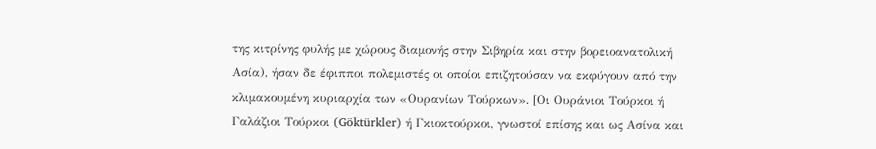της κιτρίνης φυλής με χώρους διαμονής στην Σιβηρία και στην βορειοανατολική Ασία), ήσαν δε έφιπποι πολεμιστές οι οποίοι επιζητούσαν να εκφύγουν από την κλιμακουμένη κυριαρχία των «Ουρανίων Τούρκων». [Οι Ουράνιοι Τούρκοι ή Γαλάζιοι Τούρκοι (Göktürkler) ή Γκιοκτούρκοι, γνωστοί επίσης και ως Ασίνα και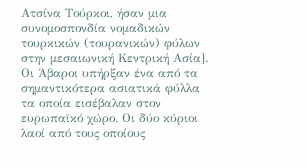Ατσίνα Τούρκοι, ήσαν μια συνομοσπονδία νομαδικών τουρκικών (τουρανικών) φύλων στην μεσαιωνική Κεντρική Ασία].
Οι Άβαροι υπήρξαν ένα από τα σημαντικότερα ασιατικά φύλλα τα οποία εισέβαλαν στον ευρωπαϊκό χώρο. Οι δύο κύριοι λαοί από τους οποίους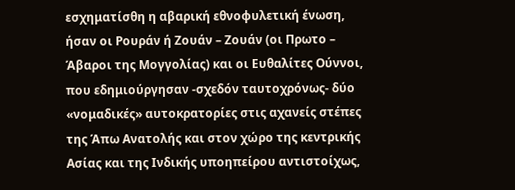εσχηματίσθη η αβαρική εθνοφυλετική ένωση, ήσαν οι Ρουράν ή Ζουάν – Ζουάν (οι Πρωτο – Άβαροι της Μογγολίας) και οι Ευθαλίτες Ούννοι, που εδημιούργησαν -σχεδόν ταυτοχρόνως- δύο «νομαδικές» αυτοκρατορίες στις αχανείς στέπες της Άπω Ανατολής και στον χώρο της κεντρικής Ασίας και της Ινδικής υποηπείρου αντιστοίχως,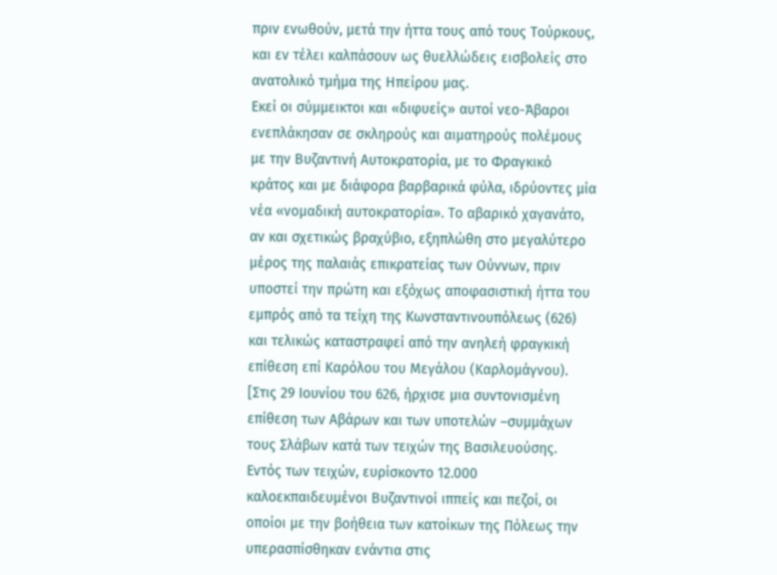πριν ενωθούν, μετά την ήττα τους από τους Τούρκους, και εν τέλει καλπάσουν ως θυελλώδεις εισβολείς στο ανατολικό τμήμα της Ηπείρου μας.
Εκεί οι σύμμεικτοι και «διφυείς» αυτοί νεο-Άβαροι ενεπλάκησαν σε σκληρούς και αιματηρούς πολέμους με την Βυζαντινή Αυτοκρατορία, με το Φραγκικό κράτος και με διάφορα βαρβαρικά φύλα, ιδρύοντες μία νέα «νομαδική αυτοκρατορία». Το αβαρικό χαγανάτο, αν και σχετικώς βραχύβιο, εξηπλώθη στο μεγαλύτερο μέρος της παλαιάς επικρατείας των Ούννων, πριν υποστεί την πρώτη και εξόχως αποφασιστική ήττα του εμπρός από τα τείχη της Κωνσταντινουπόλεως (626) και τελικώς καταστραφεί από την ανηλεή φραγκική επίθεση επί Καρόλου του Μεγάλου (Καρλομάγνου).
[Στις 29 Ιουνίου του 626, ήρχισε μια συντονισμένη επίθεση των Αβάρων και των υποτελών –συμμάχων τους Σλάβων κατά των τειχών της Βασιλευούσης. Εντός των τειχών, ευρίσκοντο 12.000 καλοεκπαιδευμένοι Βυζαντινοί ιππείς και πεζοί, οι οποίοι με την βοήθεια των κατοίκων της Πόλεως την υπερασπίσθηκαν ενάντια στις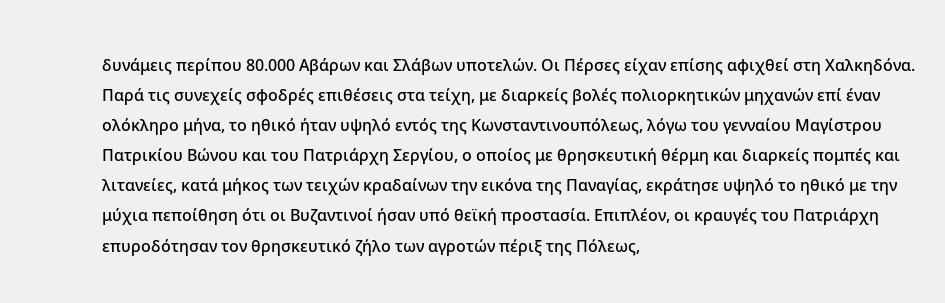δυνάμεις περίπου 80.000 Αβάρων και Σλάβων υποτελών. Οι Πέρσες είχαν επίσης αφιχθεί στη Χαλκηδόνα.
Παρά τις συνεχείς σφοδρές επιθέσεις στα τείχη, με διαρκείς βολές πολιορκητικών μηχανών επί έναν ολόκληρο μήνα, το ηθικό ήταν υψηλό εντός της Κωνσταντινουπόλεως, λόγω του γενναίου Μαγίστρου Πατρικίου Βώνου και του Πατριάρχη Σεργίου, ο οποίος με θρησκευτική θέρμη και διαρκείς πομπές και λιτανείες, κατά μήκος των τειχών κραδαίνων την εικόνα της Παναγίας, εκράτησε υψηλό το ηθικό με την μύχια πεποίθηση ότι οι Βυζαντινοί ήσαν υπό θεϊκή προστασία. Επιπλέον, οι κραυγές του Πατριάρχη επυροδότησαν τον θρησκευτικό ζήλο των αγροτών πέριξ της Πόλεως,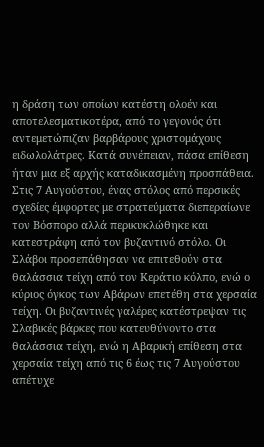η δράση των οποίων κατέστη ολοέν και αποτελεσματικοτέρα, από το γεγονός ότι αντεμετώπιζαν βαρβάρους χριστομάχους ειδωλολάτρες. Κατά συνέπειαν, πάσα επίθεση ήταν μια εξ αρχής καταδικασμένη προσπάθεια.
Στις 7 Αυγούστου, ένας στόλος από περσικές σχεδίες έμφορτες με στρατεύματα διεπεραίωνε τον Βόσπορο αλλά περικυκλώθηκε και κατεστράφη από τον βυζαντινό στόλο. Οι Σλάβοι προσεπάθησαν να επιτεθούν στα θαλάσσια τείχη από τον Κεράτιο κόλπο, ενώ ο κύριος όγκος των Αβάρων επετέθη στα χερσαία τείχη. Οι βυζαντινές γαλέρες κατέστρεψαν τις Σλαβικές βάρκες που κατευθύνοντο στα θαλάσσια τείχη, ενώ η Αβαρική επίθεση στα χερσαία τείχη από τις 6 έως τις 7 Αυγούστου απέτυχε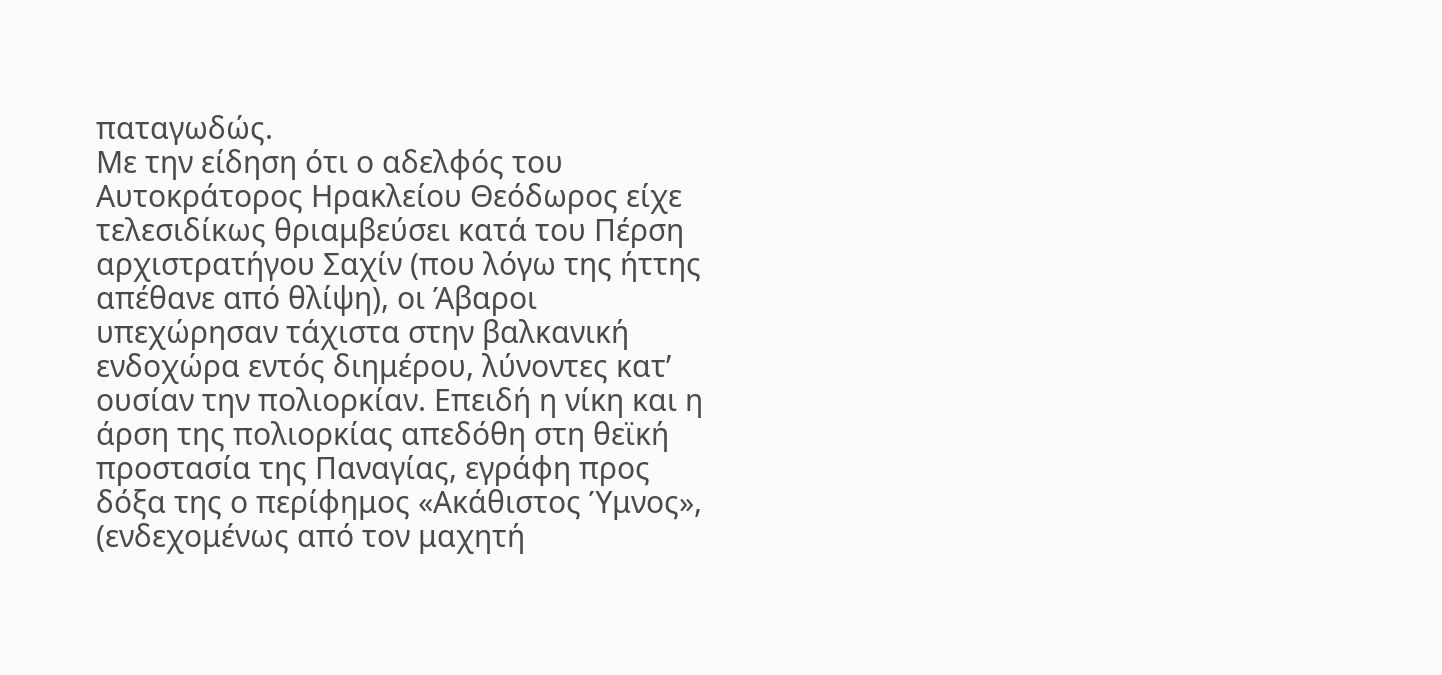παταγωδώς.
Με την είδηση ότι ο αδελφός του Αυτοκράτορος Ηρακλείου Θεόδωρος είχε τελεσιδίκως θριαμβεύσει κατά του Πέρση αρχιστρατήγου Σαχίν (που λόγω της ήττης απέθανε από θλίψη), οι Άβαροι υπεχώρησαν τάχιστα στην βαλκανική ενδοχώρα εντός διημέρου, λύνοντες κατ’ ουσίαν την πολιορκίαν. Επειδή η νίκη και η άρση της πολιορκίας απεδόθη στη θεϊκή προστασία της Παναγίας, εγράφη προς δόξα της ο περίφημος «Ακάθιστος Ύμνος», (ενδεχομένως από τον μαχητή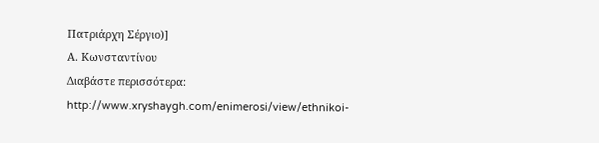Πατριάρχη Σέργιο)]
Α. Κωνσταντίνου
Διαβάστε περισσότερα: http://www.xryshaygh.com/enimerosi/view/ethnikoi-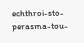echthroi-sto-perasma-tou-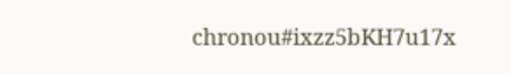chronou#ixzz5bKH7u17x